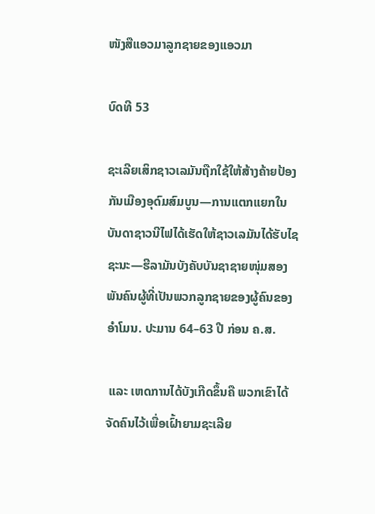ໜັງສືແອວມາລູກຊາຍຂອງແອວມາ

ບົດທີ 53

ຊະເລີຍເສິກຊາວເລມັນຖືກໃຊ້ໃຫ້ສ້າງຄ້າຍປ້ອງກັນເມືອງອຸດົມສົມບູນ—ການແຕກແຍກໃນບັນດາຊາວນີໄຟໄດ້ເຮັດໃຫ້ຊາວເລມັນໄດ້ຮັບໄຊຊະນະ—ຮີລາມັນບັງຄັບບັນຊາຊາຍໜຸ່ມສອງພັນຄົນຜູ້ທີ່ເປັນພວກລູກຊາຍຂອງຜູ້ຄົນຂອງອຳໂມນ. ປະມານ 64–63 ປີ ກ່ອນ ຄ.ສ.

 ແລະ ເຫດການໄດ້ບັງເກີດຂຶ້ນຄື ພວກເຂົາໄດ້ຈັດຄົນໄວ້ເພື່ອເຝົ້າຍາມຊະເລີຍ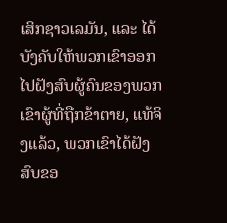ເສິກຊາວເລມັນ, ແລະ ໄດ້ບັງຄັບໃຫ້ພວກເຂົາອອກໄປຝັງສົບຜູ້ຄົນຂອງພວກເຂົາຜູ້ທີ່ຖືກຂ້າຕາຍ, ແທ້ຈິງແລ້ວ, ພວກເຂົາໄດ້ຝັງສົບຂອ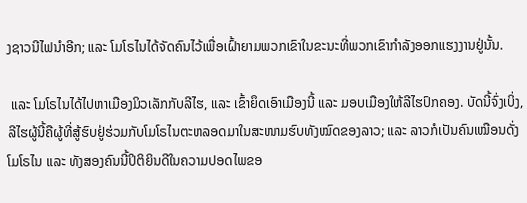ງຊາວນີໄຟນຳອີກ; ແລະ ໂມໂຣໄນໄດ້ຈັດຄົນໄວ້ເພື່ອເຝົ້າຍາມພວກເຂົາໃນຂະນະທີ່ພວກເຂົາກຳລັງອອກແຮງງານຢູ່ນັ້ນ.

 ແລະ ໂມໂຣໄນໄດ້ໄປຫາເມືອງມິວເລັກກັບລີໄຮ, ແລະ ເຂົ້າຍຶດເອົາເມືອງນີ້ ແລະ ມອບເມືອງໃຫ້ລີໄຮປົກຄອງ. ບັດນີ້ຈົ່ງເບິ່ງ, ລີໄຮຜູ້ນີ້ຄືຜູ້ທີ່ສູ້ຮົບຢູ່ຮ່ວມກັບໂມໂຣໄນຕະຫລອດມາໃນສະໜາມຮົບທັງໝົດຂອງລາວ; ແລະ ລາວກໍເປັນຄົນເໝືອນດັ່ງໂມໂຣໄນ ແລະ ທັງສອງຄົນນີ້ປິຕິຍິນດີໃນຄວາມປອດໄພຂອ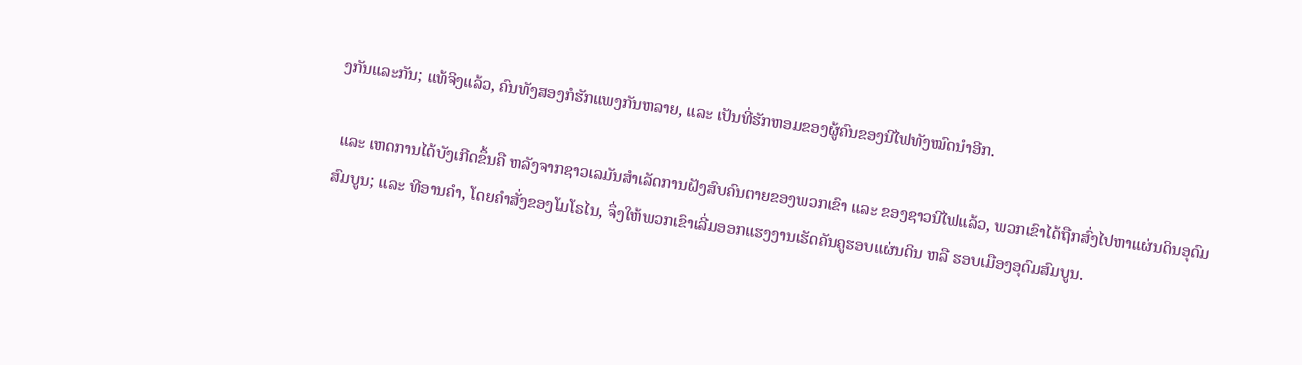ງກັນແລະກັນ; ແທ້ຈິງແລ້ວ, ຄົນທັງສອງກໍຮັກແພງກັນຫລາຍ, ແລະ ເປັນທີ່ຮັກຫອມຂອງຜູ້ຄົນຂອງນີໄຟທັງໝົດນຳອີກ.

 ແລະ ເຫດການໄດ້ບັງເກີດຂຶ້ນຄື ຫລັງຈາກຊາວເລມັນສຳເລັດການຝັງສົບຄົນຕາຍຂອງພວກເຂົາ ແລະ ຂອງຊາວນີໄຟແລ້ວ, ພວກເຂົາໄດ້ຖືກສົ່ງໄປຫາແຜ່ນດິນອຸດົມສົມບູນ; ແລະ ທີອານຄຳ, ໂດຍຄຳສັ່ງຂອງໂມໂຣໄນ, ຈຶ່ງໃຫ້ພວກເຂົາເລີ່ມອອກແຮງງານເຮັດຄັນຄູຮອບແຜ່ນດິນ ຫລື ຮອບເມືອງອຸດົມສົມບູນ.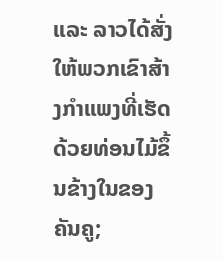ແລະ ລາວໄດ້ສັ່ງໃຫ້ພວກເຂົາສ້າງກຳແພງທີ່ເຮັດດ້ວຍທ່ອນໄມ້ຂຶ້ນຂ້າງໃນຂອງຄັນຄູ;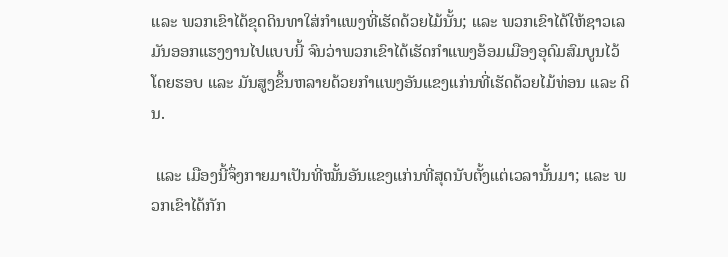ແລະ ພວກເຂົາໄດ້ຂຸດດິນທາໃສ່ກຳແພງທີ່ເຮັດດ້ວຍໄມ້ນັ້ນ; ແລະ ພວກເຂົາໄດ້ໃຫ້ຊາວເລມັນອອກແຮງງານໄປແບບນີ້ ຈົນວ່າພວກເຂົາໄດ້ເຮັດກຳແພງອ້ອມເມືອງອຸດົມສົມບູນໄວ້ໂດຍຮອບ ແລະ ມັນສູງຂຶ້ນຫລາຍດ້ວຍກຳແພງອັນແຂງແກ່ນທີ່ເຮັດດ້ວຍໄມ້ທ່ອນ ແລະ ດິນ.

 ແລະ ເມືອງນີ້ຈຶ່ງກາຍມາເປັນທີ່ໝັ້ນອັນແຂງແກ່ນທີ່ສຸດນັບຕັ້ງແຕ່ເວລານັ້ນມາ; ແລະ ພວກເຂົາໄດ້ກັກ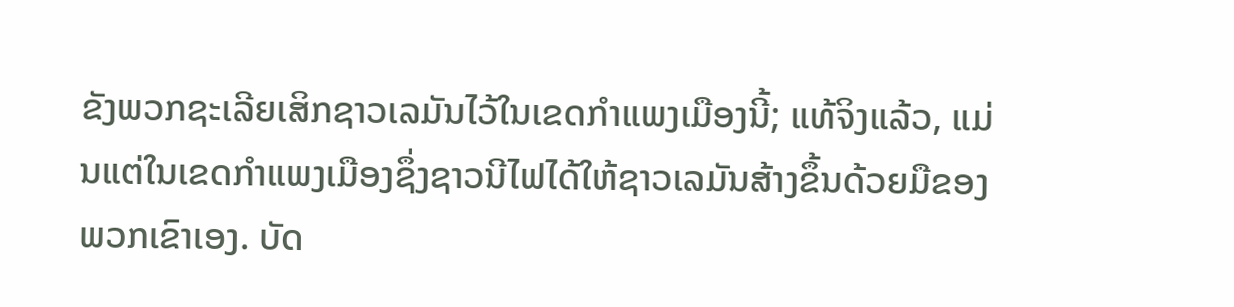ຂັງພວກຊະເລີຍເສິກຊາວເລມັນໄວ້ໃນເຂດກຳແພງເມືອງນີ້; ແທ້ຈິງແລ້ວ, ແມ່ນແຕ່ໃນເຂດກຳແພງເມືອງຊຶ່ງຊາວນີໄຟໄດ້ໃຫ້ຊາວເລມັນສ້າງຂຶ້ນດ້ວຍມືຂອງພວກເຂົາເອງ. ບັດ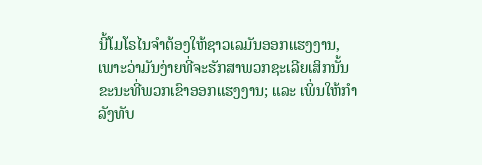ນີ້ໂມໂຣໄນຈຳຕ້ອງໃຫ້ຊາວເລມັນອອກແຮງງານ, ເພາະວ່າມັນງ່າຍທີ່ຈະຮັກສາພວກຊະເລີຍເສິກນັ້ນຂະນະທີ່ພວກເຂົາອອກແຮງງານ; ແລະ ເພິ່ນໃຫ້ກຳລັງທັບ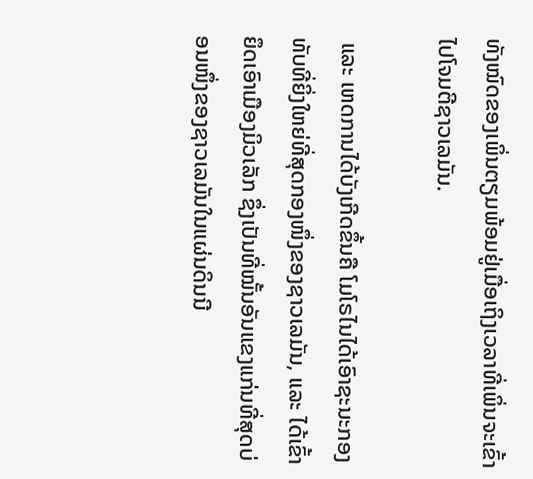ທັງໝົດຂອງເພິ່ນຕຽມພ້ອມຢູ່ເມື່ອເຖິງເວລາທີ່ເພິ່ນຈະເຂົ້າໄປໂຈມຕີຊາວເລມັນ.

 ແລະ ເຫດການໄດ້ບັງເກີດຂຶ້ນຄື ໂມໂຣໄນໄດ້ເອົາຊະນະກອງທັບທີ່ຍິ່ງໃຫຍ່ທີ່ສຸດກອງໜຶ່ງຂອງຊາວເລມັນ, ແລະ ໄດ້ເຂົ້າຍຶດເອົາເມືອງມິວເລັກ ຊຶ່ງເປັນທີ່ໝັ້ນອັນແຂງແກ່ນທີ່ສຸດບ່ອນໜຶ່ງຂອງຊາວເລມັນໃນແຜ່ນດິນນີ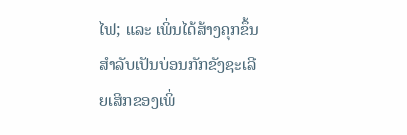ໄຟ; ແລະ ເພິ່ນໄດ້ສ້າງຄຸກຂຶ້ນສຳລັບເປັນບ່ອນກັກຂັງຊະເລີຍເສິກຂອງເພິ່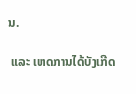ນ.

 ແລະ ເຫດການໄດ້ບັງເກີດ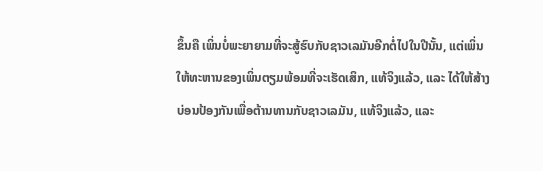ຂຶ້ນຄື ເພິ່ນບໍ່ພະຍາຍາມທີ່ຈະສູ້ຮົບກັບຊາວເລມັນອີກຕໍ່ໄປໃນປີນັ້ນ, ແຕ່ເພິ່ນໃຫ້ທະຫານຂອງເພິ່ນຕຽມພ້ອມທີ່ຈະເຮັດເສິກ, ແທ້ຈິງແລ້ວ, ແລະ ໄດ້ໃຫ້ສ້າງບ່ອນປ້ອງກັນເພື່ອຕ້ານທານກັບຊາວເລມັນ, ແທ້ຈິງແລ້ວ, ແລະ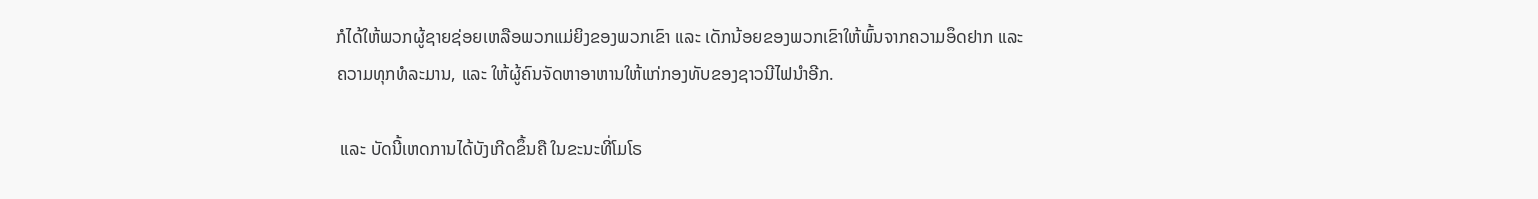ກໍໄດ້ໃຫ້ພວກຜູ້ຊາຍຊ່ອຍເຫລືອພວກແມ່ຍິງຂອງພວກເຂົາ ແລະ ເດັກນ້ອຍຂອງພວກເຂົາໃຫ້ພົ້ນຈາກຄວາມອຶດຢາກ ແລະ ຄວາມທຸກທໍລະມານ, ແລະ ໃຫ້ຜູ້ຄົນຈັດຫາອາຫານໃຫ້ແກ່ກອງທັບຂອງຊາວນີໄຟນຳອີກ.

 ແລະ ບັດນີ້ເຫດການໄດ້ບັງເກີດຂຶ້ນຄື ໃນຂະນະທີ່ໂມໂຣ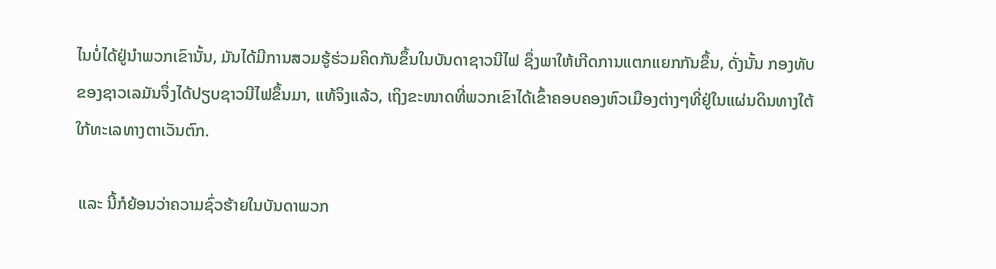ໄນບໍ່ໄດ້ຢູ່ນຳພວກເຂົານັ້ນ, ມັນໄດ້ມີການສວມຮູ້ຮ່ວມຄິດກັນຂຶ້ນໃນບັນດາຊາວນີໄຟ ຊຶ່ງພາໃຫ້ເກີດການແຕກແຍກກັນຂຶ້ນ, ດັ່ງນັ້ນ ກອງທັບຂອງຊາວເລມັນຈຶ່ງໄດ້ປຽບຊາວນີໄຟຂຶ້ນມາ, ແທ້ຈິງແລ້ວ, ເຖິງຂະໜາດທີ່ພວກເຂົາໄດ້ເຂົ້າຄອບຄອງຫົວເມືອງຕ່າງໆທີ່ຢູ່ໃນແຜ່ນດິນທາງໃຕ້ໃກ້ທະເລທາງຕາເວັນຕົກ.

 ແລະ ນີ້ກໍຍ້ອນວ່າຄວາມຊົ່ວຮ້າຍໃນບັນດາພວກ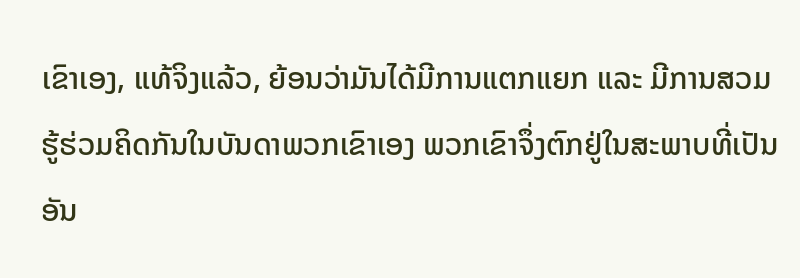ເຂົາເອງ, ແທ້ຈິງແລ້ວ, ຍ້ອນວ່າມັນໄດ້ມີການແຕກແຍກ ແລະ ມີການສວມຮູ້ຮ່ວມຄິດກັນໃນບັນດາພວກເຂົາເອງ ພວກເຂົາຈຶ່ງຕົກຢູ່ໃນສະພາບທີ່ເປັນອັນ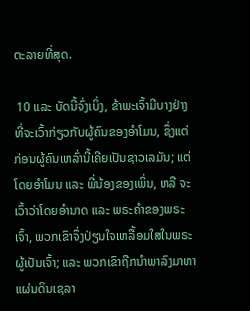ຕະລາຍທີ່ສຸດ.

 10 ແລະ ບັດນີ້ຈົ່ງເບິ່ງ, ຂ້າພະເຈົ້າມີບາງຢ່າງທີ່ຈະເວົ້າກ່ຽວກັບຜູ້ຄົນຂອງອຳໂມນ, ຊຶ່ງແຕ່ກ່ອນຜູ້ຄົນເຫລົ່ານີ້ເຄີຍເປັນຊາວເລມັນ; ແຕ່ໂດຍອຳໂມນ ແລະ ພີ່ນ້ອງຂອງເພິ່ນ, ຫລື ຈະເວົ້າວ່າໂດຍອຳນາດ ແລະ ພຣະຄຳຂອງພຣະເຈົ້າ, ພວກເຂົາຈຶ່ງປ່ຽນໃຈເຫລື້ອມໃສໃນພຣະຜູ້ເປັນເຈົ້າ; ແລະ ພວກເຂົາຖືກນຳພາລົງມາຫາແຜ່ນດິນເຊລາ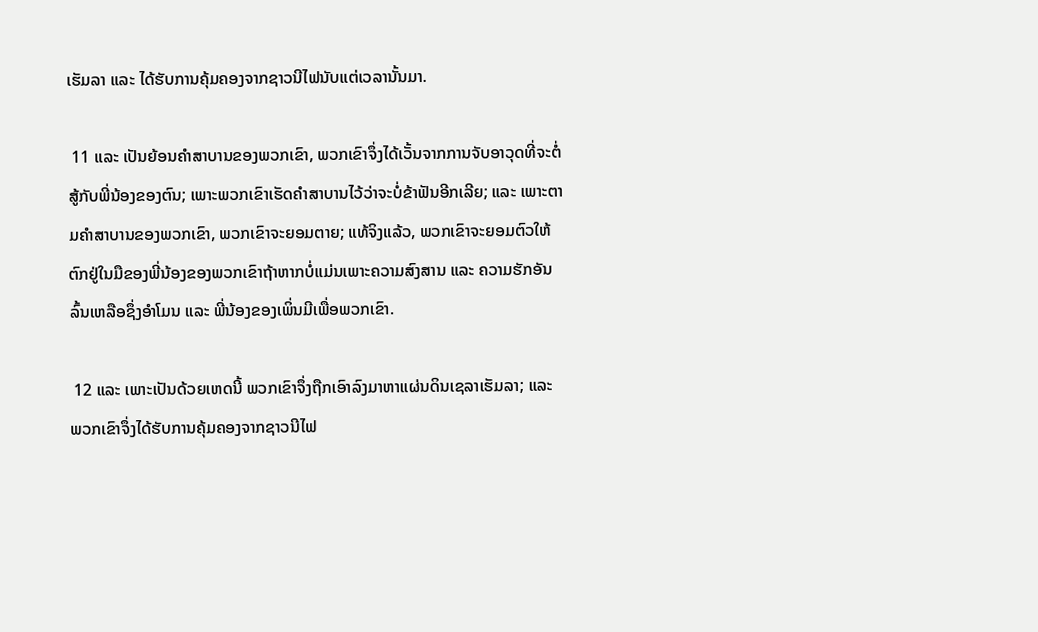ເຮັມລາ ແລະ ໄດ້ຮັບການຄຸ້ມຄອງຈາກຊາວນີໄຟນັບແຕ່ເວລານັ້ນມາ.

 11 ແລະ ເປັນຍ້ອນຄຳສາບານຂອງພວກເຂົາ, ພວກເຂົາຈຶ່ງໄດ້ເວັ້ນຈາກການຈັບອາວຸດທີ່ຈະຕໍ່ສູ້ກັບພີ່ນ້ອງຂອງຕົນ; ເພາະພວກເຂົາເຮັດຄຳສາບານໄວ້ວ່າຈະບໍ່ຂ້າຟັນອີກເລີຍ; ແລະ ເພາະຕາມຄຳສາບານຂອງພວກເຂົາ, ພວກເຂົາຈະຍອມຕາຍ; ແທ້ຈິງແລ້ວ, ພວກເຂົາຈະຍອມຕົວໃຫ້ຕົກຢູ່ໃນມືຂອງພີ່ນ້ອງຂອງພວກເຂົາຖ້າຫາກບໍ່ແມ່ນເພາະຄວາມສົງສານ ແລະ ຄວາມຮັກອັນລົ້ນເຫລືອຊຶ່ງອຳໂມນ ແລະ ພີ່ນ້ອງຂອງເພິ່ນມີເພື່ອພວກເຂົາ.

 12 ແລະ ເພາະເປັນດ້ວຍເຫດນີ້ ພວກເຂົາຈຶ່ງຖືກເອົາລົງມາຫາແຜ່ນດິນເຊລາເຮັມລາ; ແລະ ພວກເຂົາຈຶ່ງໄດ້ຮັບການຄຸ້ມຄອງຈາກຊາວນີໄຟ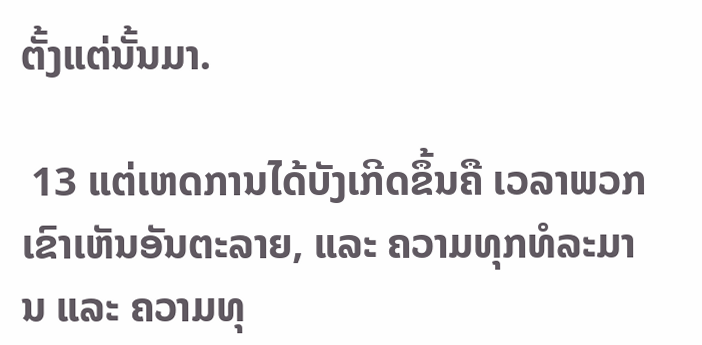ຕັ້ງແຕ່ນັ້ນມາ.

 13 ແຕ່ເຫດການໄດ້ບັງເກີດຂຶ້ນຄື ເວລາພວກເຂົາເຫັນອັນຕະລາຍ, ແລະ ຄວາມທຸກທໍລະມານ ແລະ ຄວາມທຸ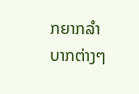ກຍາກລຳບາກຕ່າງໆ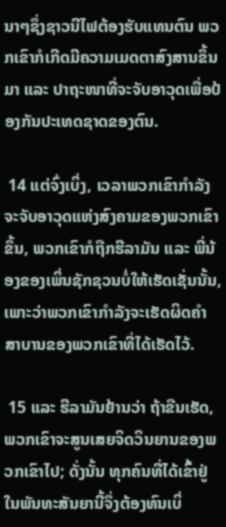ນາໆຊຶ່ງຊາວນີໄຟຕ້ອງຮັບແທນຕົນ ພວກເຂົາກໍເກີດມີຄວາມເມດຕາສົງສານຂຶ້ນມາ ແລະ ປາຖະໜາທີ່ຈະຈັບອາວຸດເພື່ອປ້ອງກັນປະເທດຊາດຂອງຕົນ.

 14 ແຕ່ຈົ່ງເບິ່ງ, ເວລາພວກເຂົາກຳລັງຈະຈັບອາວຸດແຫ່ງສົງຄາມຂອງພວກເຂົາຂຶ້ນ, ພວກເຂົາກໍຖືກຮີລາມັນ ແລະ ພີ່ນ້ອງຂອງເພິ່ນຊັກຊວນບໍ່ໃຫ້ເຮັດເຊັ່ນນັ້ນ, ເພາະວ່າພວກເຂົາກຳລັງຈະເຮັດຜິດຄຳສາບານຂອງພວກເຂົາທີ່ໄດ້ເຮັດໄວ້.

 15 ແລະ ຮີລາມັນຢ້ານວ່າ ຖ້າຂືນເຮັດ, ພວກເຂົາຈະສູນເສຍຈິດວິນຍານຂອງພວກເຂົາໄປ; ດັ່ງນັ້ນ ທຸກຄົນທີ່ໄດ້ເຂົ້າຢູ່ໃນພັນທະສັນຍານີ້ຈຶ່ງຕ້ອງທົນເບິ່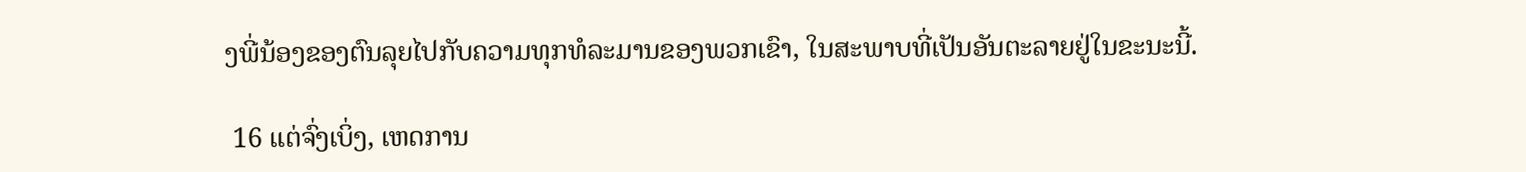ງພີ່ນ້ອງຂອງຕົນລຸຍໄປກັບຄວາມທຸກທໍລະມານຂອງພວກເຂົາ, ໃນສະພາບທີ່ເປັນອັນຕະລາຍຢູ່ໃນຂະນະນີ້.

 16 ແຕ່ຈົ່ງເບິ່ງ, ເຫດການ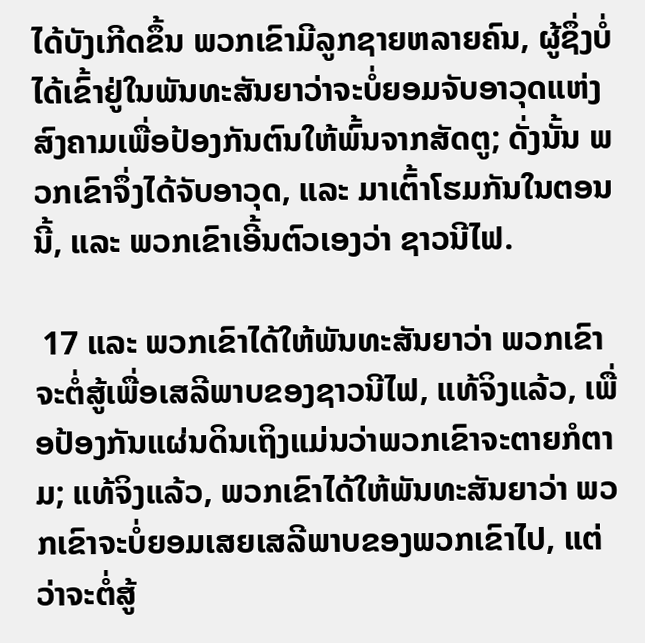ໄດ້ບັງເກີດຂຶ້ນ ພວກເຂົາມີລູກຊາຍຫລາຍຄົນ, ຜູ້ຊຶ່ງບໍ່ໄດ້ເຂົ້າຢູ່ໃນພັນທະສັນຍາວ່າຈະບໍ່ຍອມຈັບອາວຸດແຫ່ງສົງຄາມເພື່ອປ້ອງກັນຕົນໃຫ້ພົ້ນຈາກສັດຕູ; ດັ່ງນັ້ນ ພວກເຂົາຈຶ່ງໄດ້ຈັບອາວຸດ, ແລະ ມາເຕົ້າໂຮມກັນໃນຕອນນີ້, ແລະ ພວກເຂົາເອີ້ນຕົວເອງວ່າ ຊາວນີໄຟ.

 17 ແລະ ພວກເຂົາໄດ້ໃຫ້ພັນທະສັນຍາວ່າ ພວກເຂົາຈະຕໍ່ສູ້ເພື່ອເສລີພາບຂອງຊາວນີໄຟ, ແທ້ຈິງແລ້ວ, ເພື່ອປ້ອງກັນແຜ່ນດິນເຖິງແມ່ນວ່າພວກເຂົາຈະຕາຍກໍຕາມ; ແທ້ຈິງແລ້ວ, ພວກເຂົາໄດ້ໃຫ້ພັນທະສັນຍາວ່າ ພວກເຂົາຈະບໍ່ຍອມເສຍເສລີພາບຂອງພວກເຂົາໄປ, ແຕ່ວ່າຈະຕໍ່ສູ້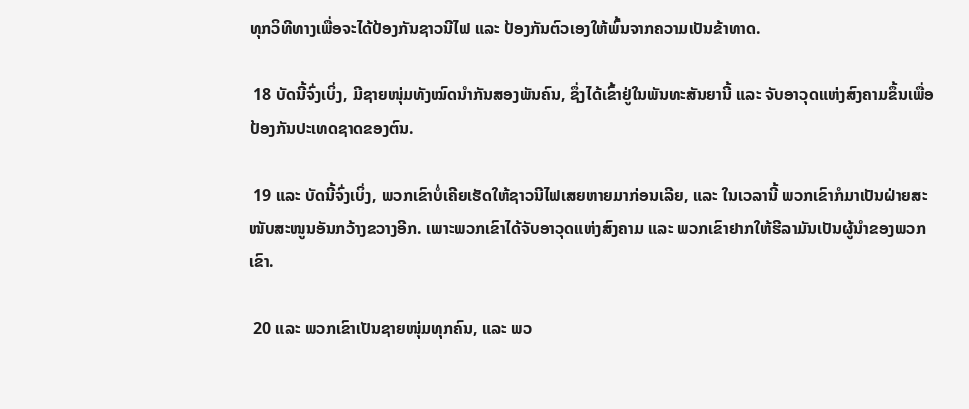ທຸກວິທີທາງເພື່ອຈະໄດ້ປ້ອງກັນຊາວນີໄຟ ແລະ ປ້ອງກັນຕົວເອງໃຫ້ພົ້ນຈາກຄວາມເປັນຂ້າທາດ.

 18 ບັດນີ້ຈົ່ງເບິ່ງ, ມີຊາຍໜຸ່ມທັງໝົດນຳກັນສອງພັນຄົນ, ຊຶ່ງໄດ້ເຂົ້າຢູ່ໃນພັນທະສັນຍານີ້ ແລະ ຈັບອາວຸດແຫ່ງສົງຄາມຂຶ້ນເພື່ອປ້ອງກັນປະເທດຊາດຂອງຕົນ.

 19 ແລະ ບັດນີ້ຈົ່ງເບິ່ງ, ພວກເຂົາບໍ່ເຄີຍເຮັດໃຫ້ຊາວນີໄຟເສຍຫາຍມາກ່ອນເລີຍ, ແລະ ໃນເວລານີ້ ພວກເຂົາກໍມາເປັນຝ່າຍສະໜັບສະໜູນອັນກວ້າງຂວາງອີກ. ເພາະພວກເຂົາໄດ້ຈັບອາວຸດແຫ່ງສົງຄາມ ແລະ ພວກເຂົາຢາກໃຫ້ຮີລາມັນເປັນຜູ້ນຳຂອງພວກເຂົາ.

 20 ແລະ ພວກເຂົາເປັນຊາຍໜຸ່ມທຸກຄົນ, ແລະ ພວ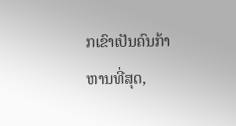ກເຂົາເປັນຄົນກ້າຫານທີ່ສຸດ,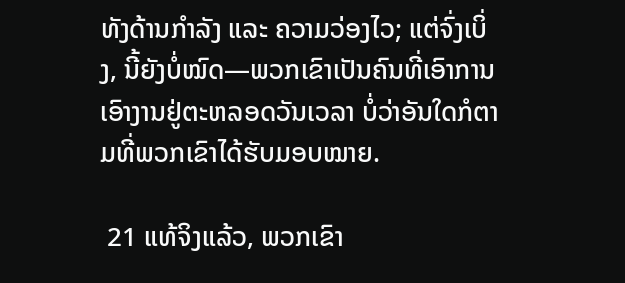ທັງດ້ານກຳລັງ ແລະ ຄວາມວ່ອງໄວ; ແຕ່ຈົ່ງເບິ່ງ, ນີ້ຍັງບໍ່ໝົດ—ພວກເຂົາເປັນຄົນທີ່ເອົາການເອົາງານຢູ່ຕະຫລອດວັນເວລາ ບໍ່ວ່າອັນໃດກໍຕາມທີ່ພວກເຂົາໄດ້ຮັບມອບໝາຍ.

 21 ແທ້ຈິງແລ້ວ, ພວກເຂົາ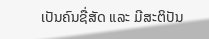ເປັນຄົນຊື່ສັດ ແລະ ມີສະຕິປັນ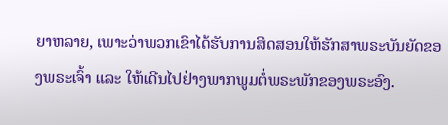ຍາຫລາຍ, ເພາະວ່າພວກເຂົາໄດ້ຮັບການສິດສອນໃຫ້ຮັກສາພຣະບັນຍັດຂອງພຣະເຈົ້າ ແລະ ໃຫ້ເດີນໄປຢ່າງພາກພູມຕໍ່ພຣະພັກຂອງພຣະອົງ.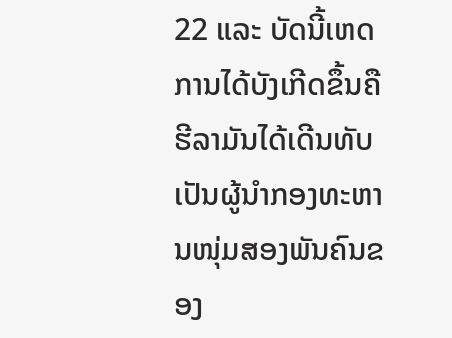22 ແລະ ບັດນີ້ເຫດການໄດ້ບັງເກີດຂຶ້ນຄື ຮີລາມັນໄດ້ເດີນທັບເປັນຜູ້ນຳກອງທະຫານໜຸ່ມສອງພັນຄົນຂອງ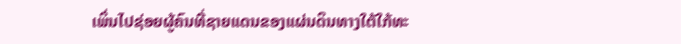ເພິ່ນໄປຊ່ອຍຜູ້ຄົນທີ່ຊາຍແດນຂອງແຜ່ນດິນທາງໃຕ້ໃກ້ທະ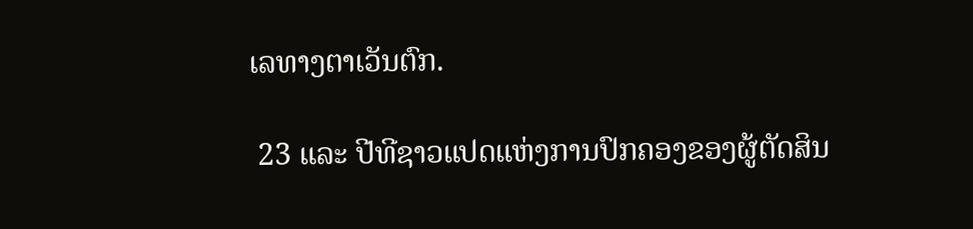ເລທາງຕາເວັນຕົກ.

 23 ແລະ ປີທີຊາວແປດແຫ່ງການປົກຄອງຂອງຜູ້ຕັດສິນ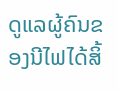ດູແລຜູ້ຄົນຂອງນີໄຟໄດ້ສິ້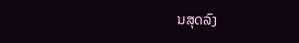ນສຸດລົງ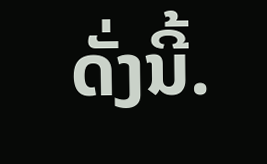ດັ່ງນີ້.